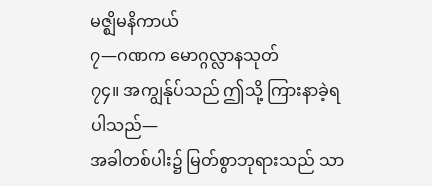မဇ္ဈိမနိကာယ်
၇—ဂဏက မောဂ္ဂလ္လာနသုတ်
၇၄။ အကျွန်ုပ်သည် ဤသို့ ကြားနာခဲ့ရပါသည်—
အခါတစ်ပါး၌ မြတ်စွာဘုရားသည် သာ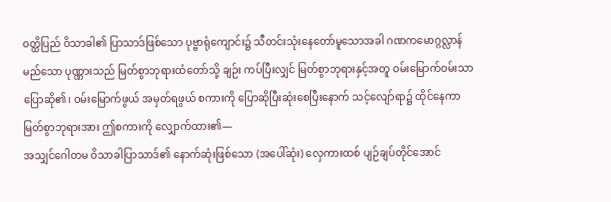ဝတ္ထိပြည် ဝိသာခါ၏ ပြာသာဒ်ဖြစ်သော ပုဗ္ဗာရုံကျောင်း၌ သီတင်းသုံးနေတော်မူသောအခါ ဂဏကမောဂ္ဂလ္လာန်မည်သော ပုဏ္ဏားသည် မြတ်စွာဘုရားထံတော်သို့ ချဉ်း ကပ်ပြီးလျှင် မြတ်စွာဘုရားနှင့်အတူ ဝမ်းမြောက်ဝမ်းသာ ပြောဆို၏၊ ဝမ်းမြောက်ဖွယ် အမှတ်ရဖွယ် စကားကို ပြောဆိုပြီးဆုံးစေပြီးနောက် သင့်လျော်ရာ၌ ထိုင်နေကာ မြတ်စွာဘုရားအား ဤစကားကို လျှောက်ထား၏—
အသျှင်ဂေါတမ ဝိသာခါပြာသာဒ်၏ နောက်ဆုံးဖြစ်သော (အပေါ်ဆုံး) လှေကားထစ် ပျဉ်ချပ်တိုင်အောင်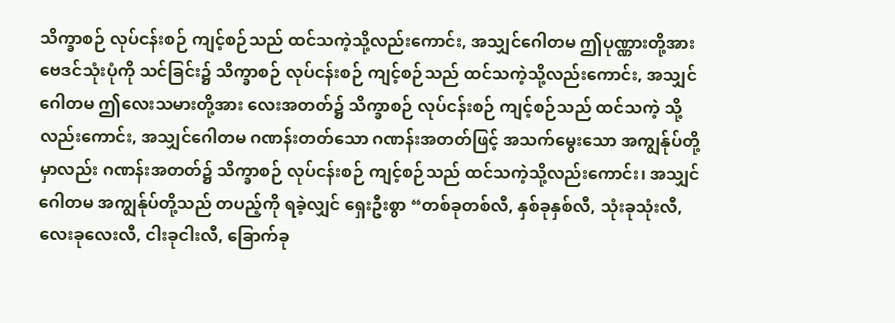သိက္ခာစဉ် လုပ်ငန်းစဉ် ကျင့်စဉ်သည် ထင်သကဲ့သို့လည်းကောင်း, အသျှင်ဂေါတမ ဤပုဏ္ဏားတို့အား ဗေဒင်သုံးပုံကို သင်ခြင်း၌ သိက္ခာစဉ် လုပ်ငန်းစဉ် ကျင့်စဉ်သည် ထင်သကဲ့သို့လည်းကောင်း, အသျှင် ဂေါတမ ဤလေးသမားတို့အား လေးအတတ်၌ သိက္ခာစဉ် လုပ်ငန်းစဉ် ကျင့်စဉ်သည် ထင်သကဲ့ သို့လည်းကောင်း, အသျှင်ဂေါတမ ဂဏန်းတတ်သော ဂဏန်းအတတ်ဖြင့် အသက်မွေးသော အကျွန်ုပ်တို့ မှာလည်း ဂဏန်းအတတ်၌ သိက္ခာစဉ် လုပ်ငန်းစဉ် ကျင့်စဉ်သည် ထင်သကဲ့သို့လည်းကောင်း၊ အသျှင် ဂေါတမ အကျွန်ုပ်တို့သည် တပည့်ကို ရခဲ့လျှင် ရှေးဦးစွာ “တစ်ခုတစ်လီ, နှစ်ခုနှစ်လီ, သုံးခုသုံးလီ, လေးခုလေးလီ, ငါးခုငါးလီ, ခြောက်ခု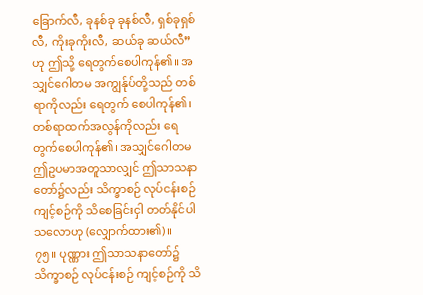ခြောက်လီ, ခုနစ်ခု ခုနစ်လီ, ရှစ်ခုရှစ်လီ, ကိုးခုကိုးလီ, ဆယ်ခု ဆယ်လီ”ဟု ဤသို့ ရေတွက်စေပါကုန်၏။ အသျှင်ဂေါတမ အကျွန်ုပ်တို့သည် တစ်ရာကိုလည်း ရေတွက် စေပါကုန်၏၊ တစ်ရာထက်အလွန်ကိုလည်း ရေတွက်စေပါကုန်၏၊ အသျှင်ဂေါတမ ဤဥပမာအတူသာလျှင် ဤသာသနာတော်၌လည်း သိက္ခာစဉ် လုပ်ငန်းစဉ် ကျင့်စဉ်ကို သိစေခြင်းငှါ တတ်နိုင်ပါသလောဟု (လျှောက်ထား၏)။
၇၅။ ပုဏ္ဏား ဤသာသနာတော်၌ သိက္ခာစဉ် လုပ်ငန်းစဉ် ကျင့်စဉ်ကို သိ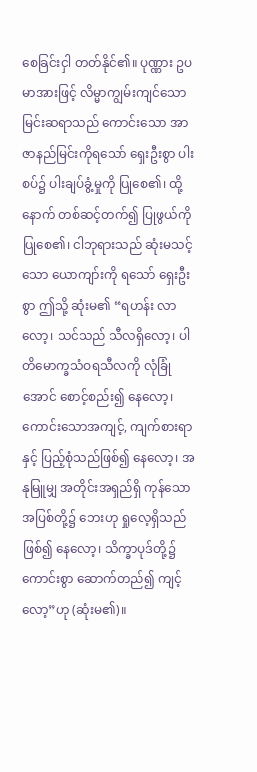စေခြင်းငှါ တတ်နိုင်၏။ ပုဏ္ဏား ဥပမာအားဖြင့် လိမ္မာကျွမ်းကျင်သော မြင်းဆရာသည် ကောင်းသော အာဇာနည်မြင်းကိုရသော် ရှေးဦးစွာ ပါးစပ်၌ ပါးချပ်ခွံ့မှုကို ပြုစေ၏၊ ထို့နောက် တစ်ဆင့်တက်၍ ပြုဖွယ်ကို ပြုစေ၏၊ ငါဘုရားသည် ဆုံးမသင့်သော ယောကျာ်းကို ရသော် ရှေးဦးစွာ ဤသို့ ဆုံးမ၏ “ရဟန်း လာလော့၊ သင်သည် သီလရှိလော့၊ ပါတိမောက္ခသံဝရသီလကို လုံခြုံအောင် စောင့်စည်း၍ နေလော့၊ ကောင်းသောအကျင့်, ကျက်စားရာနှင့် ပြည့်စုံသည်ဖြစ်၍ နေလော့၊ အနုမြူမျှ အတိုင်းအရှည်ရှိ ကုန်သော အပြစ်တို့၌ ဘေးဟု ရှုလေ့ရှိသည်ဖြစ်၍ နေလော့၊ သိက္ခာပုဒ်တို့၌ ကောင်းစွာ ဆောက်တည်၍ ကျင့်လော့”ဟု (ဆုံးမ၏)။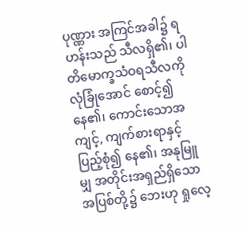ပုဏ္ဏား အကြင်အခါ၌ ရဟန်းသည် သီလရှိ၏၊ ပါတိမောက္ခသံဝရသီလကို လုံခြုံအောင် စောင့်၍ နေ၏၊ ကောင်းသောအကျင့်, ကျက်စားရာနှင့် ပြည့်စုံ၍ နေ၏၊ အနုမြူမျှ အတိုင်းအရှည်ရှိသော အပြစ်တို့၌ ဘေးဟု ရှုလေ့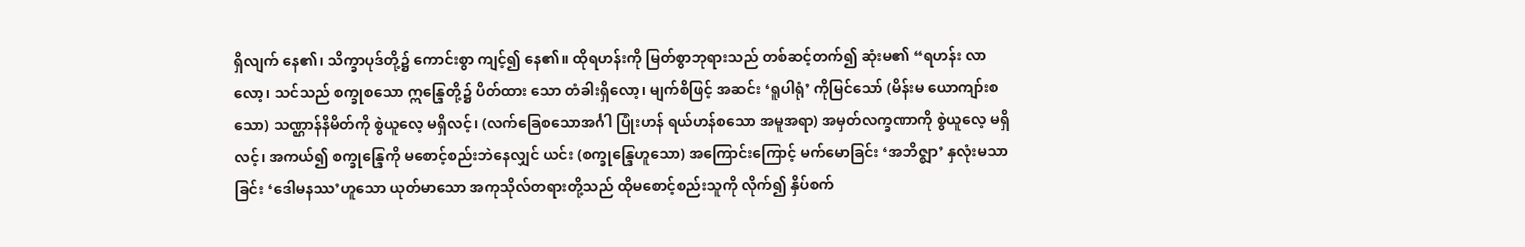ရှိလျက် နေ၏၊ သိက္ခာပုဒ်တို့၌ ကောင်းစွာ ကျင့်၍ နေ၏။ ထိုရဟန်းကို မြတ်စွာဘုရားသည် တစ်ဆင့်တက်၍ ဆုံးမ၏ “ရဟန်း လာလော့၊ သင်သည် စက္ခုစသော ဣန္ဒြေတို့၌ ပိတ်ထား သော တံခါးရှိလော့၊ မျက်စိဖြင့် အဆင်း ‘ရူပါရုံ’ ကိုမြင်သော် (မိန်းမ ယောကျာ်းစသော) သဏ္ဌာန်နိမိတ်ကို စွဲယူလေ့ မရှိလင့်၊ (လက်ခြေစသောအင်္ဂါ ပြုံးဟန် ရယ်ဟန်စသော အမူအရာ) အမှတ်လက္ခဏာကို စွဲယူလေ့ မရှိလင့်၊ အကယ်၍ စက္ခုန္ဒြေကို မစောင့်စည်းဘဲနေလျှင် ယင်း (စက္ခုန္ဒြေဟူသော) အကြောင်းကြောင့် မက်မောခြင်း ‘အဘိဇ္ဈာ’ နှလုံးမသာခြင်း ‘ဒေါမနဿ’ဟူသော ယုတ်မာသော အကုသိုလ်တရားတို့သည် ထိုမစောင့်စည်းသူကို လိုက်၍ နှိပ်စက်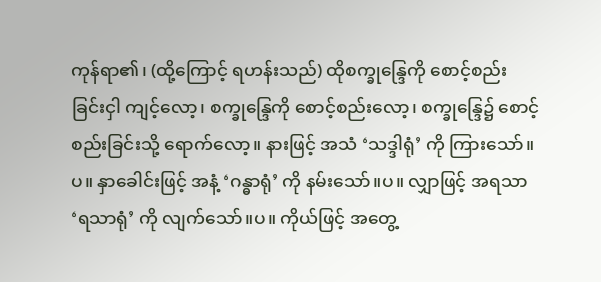ကုန်ရာ၏၊ (ထို့ကြောင့် ရဟန်းသည်) ထိုစက္ခုန္ဒြေကို စောင့်စည်း ခြင်းငှါ ကျင့်လော့၊ စက္ခုန္ဒြေကို စောင့်စည်းလော့၊ စက္ခုန္ဒြေ၌ စောင့်စည်းခြင်းသို့ ရောက်လော့။ နားဖြင့် အသံ ‘သဒ္ဒါရုံ’ ကို ကြားသော်။ပ။ နှာခေါင်းဖြင့် အနံ့ ‘ဂန္ဓာရုံ’ ကို နမ်းသော်။ပ။ လျှာဖြင့် အရသာ ‘ရသာရုံ’ ကို လျက်သော်။ပ။ ကိုယ်ဖြင့် အတွေ့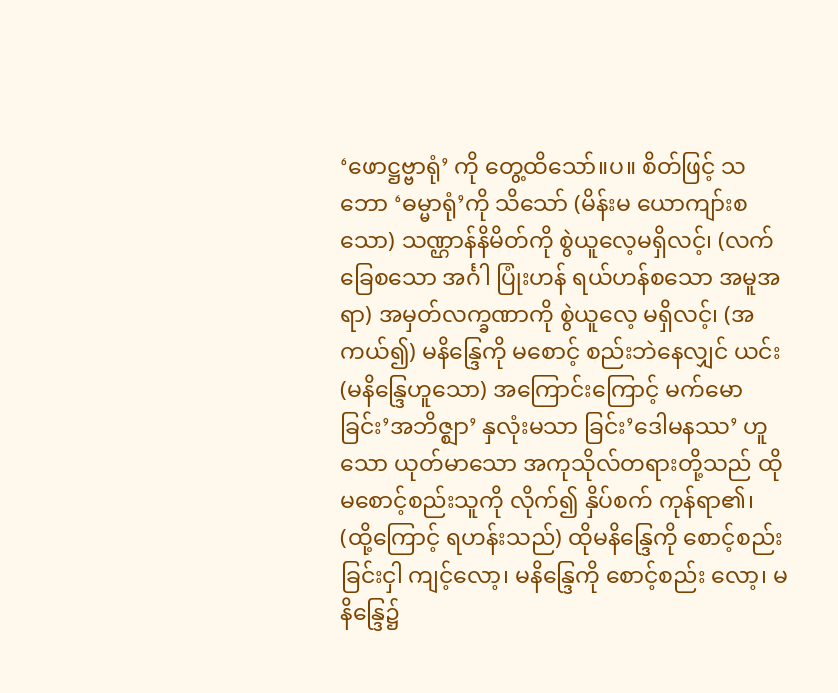‘ဖောဋ္ဌဗ္ဗာရုံ’ ကို တွေ့ထိသော်။ပ။ စိတ်ဖြင့် သဘော ‘ဓမ္မာရုံ’ကို သိသော် (မိန်းမ ယောကျာ်းစသော) သဏ္ဌာန်နိမိတ်ကို စွဲယူလေ့မရှိလင့်၊ (လက်ခြေစသော အင်္ဂါ ပြုံးဟန် ရယ်ဟန်စသော အမူအရာ) အမှတ်လက္ခဏာကို စွဲယူလေ့ မရှိလင့်၊ (အကယ်၍) မနိန္ဒြေကို မစောင့် စည်းဘဲနေလျှင် ယင်း (မနိန္ဒြေဟူသော) အကြောင်းကြောင့် မက်မောခြင်း’အဘိဇ္ဈာ’ နှလုံးမသာ ခြင်း’ဒေါမနဿ’ ဟူသော ယုတ်မာသော အကုသိုလ်တရားတို့သည် ထိုမစောင့်စည်းသူကို လိုက်၍ နှိပ်စက် ကုန်ရာ၏၊ (ထို့ကြောင့် ရဟန်းသည်) ထိုမနိန္ဒြေကို စောင့်စည်းခြင်းငှါ ကျင့်လော့၊ မနိန္ဒြေကို စောင့်စည်း လော့၊ မနိန္ဒြေ၌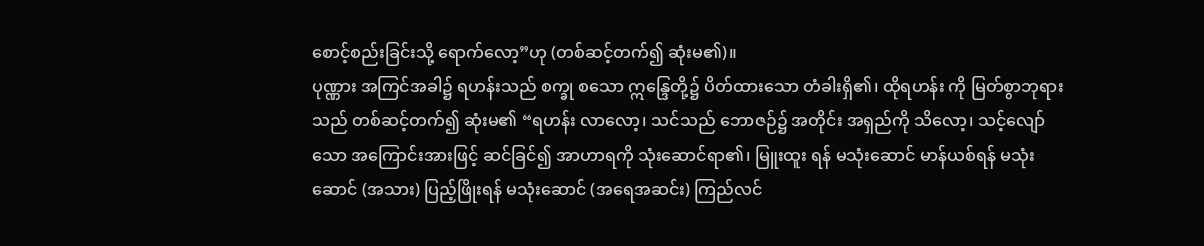စောင့်စည်းခြင်းသို့ ရောက်လော့”ဟု (တစ်ဆင့်တက်၍ ဆုံးမ၏)။
ပုဏ္ဏား အကြင်အခါ၌ ရဟန်းသည် စက္ခု စသော ဣန္ဒြေတို့၌ ပိတ်ထားသော တံခါးရှိ၏၊ ထိုရဟန်း ကို မြတ်စွာဘုရားသည် တစ်ဆင့်တက်၍ ဆုံးမ၏ “ရဟန်း လာလော့၊ သင်သည် ဘောဇဉ်၌ အတိုင်း အရှည်ကို သိလော့၊ သင့်လျော်သော အကြောင်းအားဖြင့် ဆင်ခြင်၍ အာဟာရကို သုံးဆောင်ရာ၏၊ မြူးထူး ရန် မသုံးဆောင် မာန်ယစ်ရန် မသုံးဆောင် (အသား) ပြည့်ဖြိုးရန် မသုံးဆောင် (အရေအဆင်း) ကြည်လင်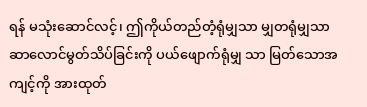ရန် မသုံးဆောင်လင့်၊ ဤကိုယ်တည်တံ့ရုံမျှသာ မျှတရုံမျှသာ ဆာလောင်မွတ်သိပ်ခြင်းကို ပယ်ဖျောက်ရုံမျှ သာ မြတ်သောအကျင့်ကို အားထုတ်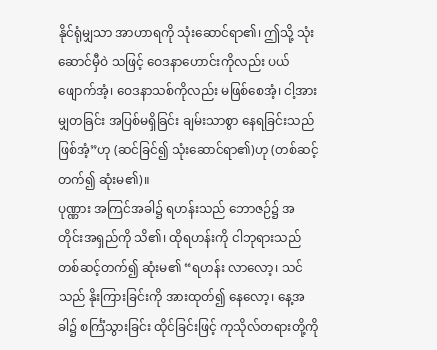နိုင်ရုံမျှသာ အာဟာရကို သုံးဆောင်ရာ၏၊ ဤသို့ သုံးဆောင်မှီဝဲ သဖြင့် ဝေဒနာဟောင်းကိုလည်း ပယ်ဖျောက်အံ့၊ ဝေဒနာသစ်ကိုလည်း မဖြစ်စေအံ့၊ ငါ့အား မျှတခြင်း အပြစ်မရှိခြင်း ချမ်းသာစွာ နေရခြင်းသည် ဖြစ်အံ့”ဟု (ဆင်ခြင်၍ သုံးဆောင်ရာ၏)ဟု (တစ်ဆင့်တက်၍ ဆုံးမ၏)။
ပုဏ္ဏား အကြင်အခါ၌ ရဟန်းသည် ဘောဇဉ်၌ အတိုင်းအရှည်ကို သိ၏၊ ထိုရဟန်းကို ငါဘုရားသည် တစ်ဆင့်တက်၍ ဆုံးမ၏ “ရဟန်း လာလော့၊ သင်သည် နိုးကြားခြင်းကို အားထုတ်၍ နေလော့၊ နေ့အခါ၌ စင်္ကြံသွားခြင်း ထိုင်ခြင်းဖြင့် ကုသိုလ်တရားတို့ကို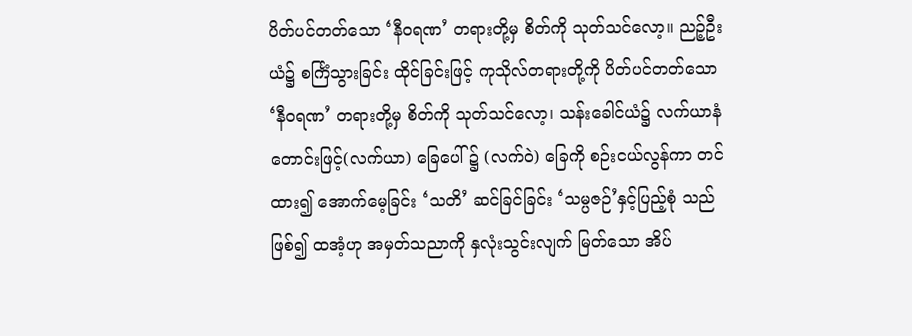ပိတ်ပင်တတ်သော ‘နီဝရဏ’ တရားတို့မှ စိတ်ကို သုတ်သင်လော့။ ညဉ့်ဦးယံ၌ စင်္ကြံသွားခြင်း ထိုင်ခြင်းဖြင့် ကုသိုလ်တရားတို့ကို ပိတ်ပင်တတ်သော ‘နီဝရဏ’ တရားတို့မှ စိတ်ကို သုတ်သင်လော့၊ သန်းခေါင်ယံ၌ လက်ယာနံတောင်းဖြင့်(လက်ယာ) ခြေပေါ် ၌ (လက်ဝဲ) ခြေကို စဉ်းငယ်လွန်ကာ တင်ထား၍ အောက်မေ့ခြင်း ‘သတိ’ ဆင်ခြင်ခြင်း ‘သမ္ပဇဉ်’နှင့်ပြည့်စုံ သည်ဖြစ်၍ ထအံ့ဟု အမှတ်သညာကို နှလုံးသွင်းလျက် မြတ်သော အိပ်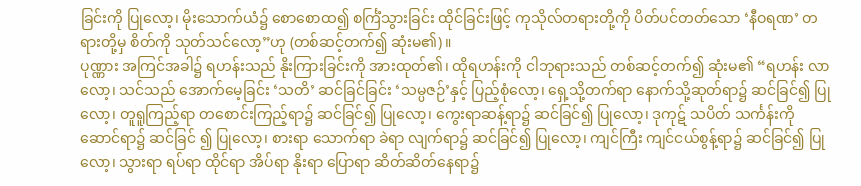ခြင်းကို ပြုလော့၊ မိုးသောက်ယံ၌ စောစောထ၍ စင်္ကြံသွားခြင်း ထိုင်ခြင်းဖြင့် ကုသိုလ်တရားတို့ကို ပိတ်ပင်တတ်သော ‘နီဝရဏ’ တရားတို့မှ စိတ်ကို သုတ်သင်လော့”ဟု (တစ်ဆင့်တက်၍ ဆုံးမ၏)။
ပုဏ္ဏား အကြင်အခါ၌ ရဟန်းသည် နိုးကြားခြင်းကို အားထုတ်၏၊ ထိုရဟန်းကို ငါဘုရားသည် တစ်ဆင့်တက်၍ ဆုံးမ၏ “ရဟန်း လာလော့၊ သင်သည် အောက်မေ့ခြင်း ‘သတိ’ ဆင်ခြင်ခြင်း ‘သမ္ပဇဉ်’နှင့် ပြည့်စုံလော့၊ ရှေ့သို့တက်ရာ နောက်သို့ဆုတ်ရာ၌ ဆင်ခြင်၍ ပြုလော့၊ တူရူကြည့်ရာ တစောင်းကြည့်ရာ၌ ဆင်ခြင်၍ ပြုလော့၊ ကွေးရာဆန့်ရာ၌ ဆင်ခြင်၍ ပြုလော့၊ ဒုကုဋ် သပိတ် သင်္ကန်းကို ဆောင်ရာ၌ ဆင်ခြင် ၍ ပြုလော့၊ စားရာ သောက်ရာ ခဲရာ လျက်ရာ၌ ဆင်ခြင်၍ ပြုလော့၊ ကျင်ကြီး ကျင်ငယ်စွန့်ရာ၌ ဆင်ခြင်၍ ပြုလော့၊ သွားရာ ရပ်ရာ ထိုင်ရာ အိပ်ရာ နိုးရာ ပြောရာ ဆိတ်ဆိတ်နေရာ၌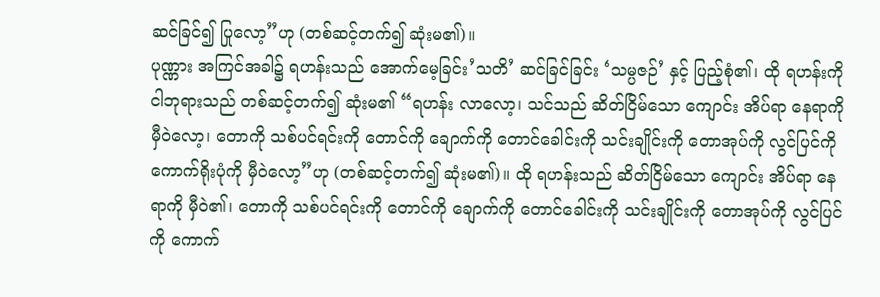ဆင်ခြင်၍ ပြုလော့”ဟု (တစ်ဆင့်တက်၍ ဆုံးမ၏)။
ပုဏ္ဏား အကြင်အခါ၌ ရဟန်းသည် အောက်မေ့ခြင်း’သတိ’ ဆင်ခြင်ခြင်း ‘သမ္ပဇဉ်’ နှင့် ပြည့်စုံ၏၊ ထို ရဟန်းကို ငါဘုရားသည် တစ်ဆင့်တက်၍ ဆုံးမ၏ “ရဟန်း လာလော့၊ သင်သည် ဆိတ်ငြိမ်သော ကျောင်း အိပ်ရာ နေရာကို မှီဝဲလော့၊ တောကို သစ်ပင်ရင်းကို တောင်ကို ချောက်ကို တောင်ခေါင်းကို သင်းချိုင်းကို တောအုပ်ကို လွင်ပြင်ကို ကောက်ရိုးပုံကို မှီဝဲလော့”ဟု (တစ်ဆင့်တက်၍ ဆုံးမ၏)။ ထို ရဟန်းသည် ဆိတ်ငြိမ်သော ကျောင်း အိပ်ရာ နေရာကို မှီဝဲ၏၊ တောကို သစ်ပင်ရင်းကို တောင်ကို ချောက်ကို တောင်ခေါင်းကို သင်းချိုင်းကို တောအုပ်ကို လွင်ပြင်ကို ကောက်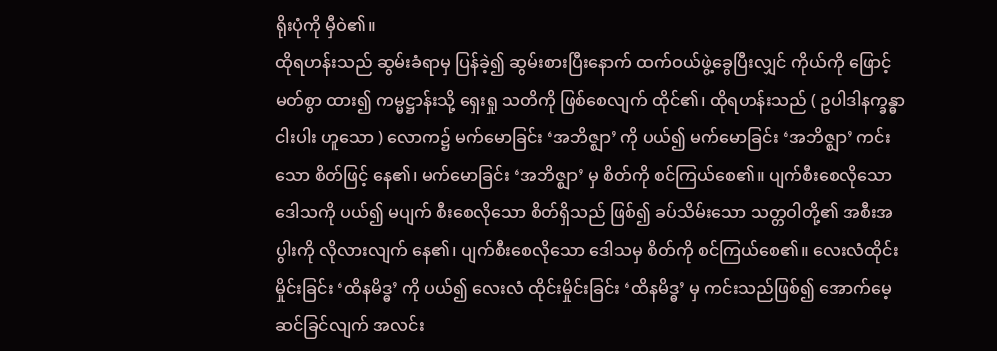ရိုးပုံကို မှီဝဲ၏။
ထိုရဟန်းသည် ဆွမ်းခံရာမှ ပြန်ခဲ့၍ ဆွမ်းစားပြီးနောက် ထက်ဝယ်ဖွဲ့ခွေပြီးလျှင် ကိုယ်ကို ဖြောင့် မတ်စွာ ထား၍ ကမ္မဋ္ဌာန်းသို့ ရှေးရှု သတိကို ဖြစ်စေလျက် ထိုင်၏၊ ထိုရဟန်းသည် ( ဥပါဒါနက္ခန္ဓာငါးပါး ဟူသော ) လောက၌ မက်မောခြင်း ‘အဘိဇ္ဈာ’ ကို ပယ်၍ မက်မောခြင်း ‘အဘိဇ္ဈာ’ ကင်းသော စိတ်ဖြင့် နေ၏၊ မက်မောခြင်း ‘အဘိဇ္ဈာ’ မှ စိတ်ကို စင်ကြယ်စေ၏။ ပျက်စီးစေလိုသော ဒေါသကို ပယ်၍ မပျက် စီးစေလိုသော စိတ်ရှိသည် ဖြစ်၍ ခပ်သိမ်းသော သတ္တဝါတို့၏ အစီးအပွါးကို လိုလားလျက် နေ၏၊ ပျက်စီးစေလိုသော ဒေါသမှ စိတ်ကို စင်ကြယ်စေ၏။ လေးလံထိုင်းမှိုင်းခြင်း ‘ထိနမိဒ္ဓ’ ကို ပယ်၍ လေးလံ ထိုင်းမှိုင်းခြင်း ‘ထိနမိဒ္ဓ’ မှ ကင်းသည်ဖြစ်၍ အောက်မေ့ဆင်ခြင်လျက် အလင်း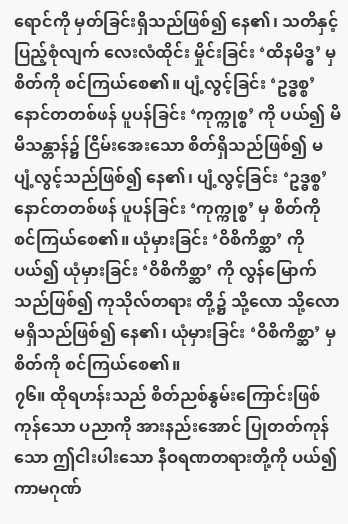ရောင်ကို မှတ်ခြင်းရှိသည်ဖြစ်၍ နေ၏၊ သတိနှင့်ပြည့်စုံလျက် လေးလံထိုင်း မှိုင်းခြင်း ‘ထိနမိဒ္ဓ’ မှ စိတ်ကို စင်ကြယ်စေ၏။ ပျံ့လွင့်ခြင်း ‘ဥဒ္ဓစ္စ’ နောင်တတစ်ဖန် ပူပန်ခြင်း ‘ကုက္ကုစ္စ’ ကို ပယ်၍ မိမိသန္တာန်၌ ငြိမ်းအေးသော စိတ်ရှိသည်ဖြစ်၍ မပျံ့လွင့်သည်ဖြစ်၍ နေ၏၊ ပျံ့လွင့်ခြင်း ‘ဥဒ္ဓစ္စ’ နောင်တတစ်ဖန် ပူပန်ခြင်း ‘ကုက္ကုစ္စ’ မှ စိတ်ကို စင်ကြယ်စေ၏။ ယုံမှားခြင်း ‘ဝိစိကိစ္ဆာ’ ကို ပယ်၍ ယုံမှားခြင်း ‘ဝိစိကိစ္ဆာ’ ကို လွန်မြောက်သည်ဖြစ်၍ ကုသိုလ်တရား တို့၌ သို့လော သို့လော မရှိသည်ဖြစ်၍ နေ၏၊ ယုံမှားခြင်း ‘ဝိစိကိစ္ဆာ’ မှ စိတ်ကို စင်ကြယ်စေ၏။
၇၆။ ထိုရဟန်းသည် စိတ်ညစ်နွမ်းကြောင်းဖြစ်ကုန်သော ပညာကို အားနည်းအောင် ပြုတတ်ကုန် သော ဤငါးပါးသော နီဝရဏတရားတို့ကို ပယ်၍ ကာမဂုဏ်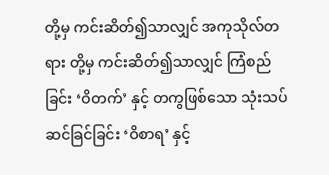တို့မှ ကင်းဆိတ်၍သာလျှင် အကုသိုလ်တရား တို့မှ ကင်းဆိတ်၍သာလျှင် ကြံစည်ခြင်း ‘ဝိတက်’ နှင့် တကွဖြစ်သော သုံးသပ်ဆင်ခြင်ခြင်း ‘ဝိစာရ’ နှင့်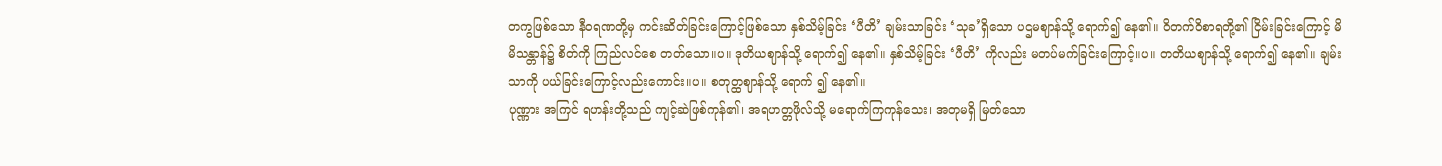တကွဖြစ်သော နီဝရဏတို့မှ ကင်းဆိတ်ခြင်းကြောင့်ဖြစ်သော နှစ်သိမ့်ခြင်း ‘ပီတိ’ ချမ်းသာခြင်း ‘သုခ’ရှိသော ပဌမဈာန်သို့ ရောက်၍ နေ၏။ ဝိတက်ဝိစာရတို့၏ ငြိမ်းခြင်းကြောင့် မိမိသန္တာန်၌ စိတ်ကို ကြည်လင်စေ တတ်သော။ပ။ ဒုတိယဈာန်သို့ ရောက်၍ နေ၏။ နှစ်သိမ့်ခြင်း ‘ပီတိ’ ကိုလည်း မတပ်မက်ခြင်းကြောင့်။ပ။ တတိယဈာန်သို့ ရောက်၍ နေ၏။ ချမ်းသာကို ပယ်ခြင်းကြောင့်လည်းကောင်း။ပ။ စတုတ္ထဈာန်သို့ ရောက် ၍ နေ၏။
ပုဏ္ဏား အကြင် ရဟန်းတို့သည် ကျင့်ဆဲဖြစ်ကုန်၏၊ အရဟတ္တဖိုလ်သို့ မရောက်ကြကုန်သေး၊ အတုမရှိ မြတ်သော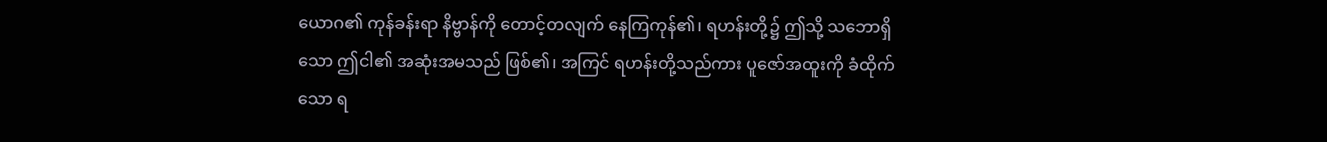ယောဂ၏ ကုန်ခန်းရာ နိဗ္ဗာန်ကို တောင့်တလျက် နေကြကုန်၏၊ ရဟန်းတို့၌ ဤသို့ သဘောရှိသော ဤငါ၏ အဆုံးအမသည် ဖြစ်၏၊ အကြင် ရဟန်းတို့သည်ကား ပူဇော်အထူးကို ခံထိုက်သော ရ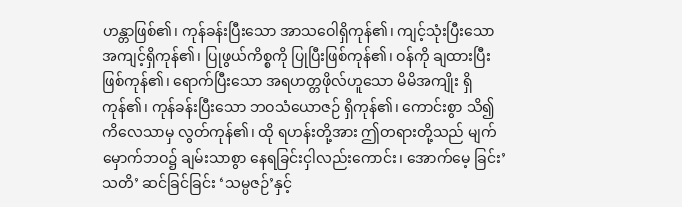ဟန္တာဖြစ်၏၊ ကုန်ခန်းပြီးသော အာသဝေါရှိကုန်၏၊ ကျင့်သုံးပြီးသော အကျင့်ရှိကုန်၏၊ ပြုဖွယ်ကိစ္စကို ပြုပြီးဖြစ်ကုန်၏၊ ဝန်ကို ချထားပြီးဖြစ်ကုန်၏၊ ရောက်ပြီးသော အရဟတ္တဖိုလ်ဟူသော မိမိအကျိုး ရှိကုန်၏၊ ကုန်ခန်းပြီးသော ဘဝသံယောဇဉ် ရှိကုန်၏၊ ကောင်းစွာ သိ၍ ကိလေသာမှ လွတ်ကုန်၏၊ ထို ရဟန်းတို့အား ဤတရားတို့သည် မျက်မှောက်ဘဝ၌ ချမ်းသာစွာ နေရခြင်းငှါလည်းကောင်း၊ အောက်မေ့ ခြင်း’သတိ’ ဆင်ခြင်ခြင်း ‘သမ္ပဇဉ်’နှင့်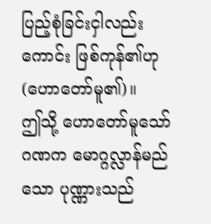ပြည့်စုံခြင်းငှါလည်းကောင်း ဖြစ်ကုန်၏ဟု (ဟောတော်မူ၏)။
ဤသို့ ဟောတော်မူသော် ဂဏက မောဂ္ဂလ္လာန်မည်သော ပုဏ္ဏားသည်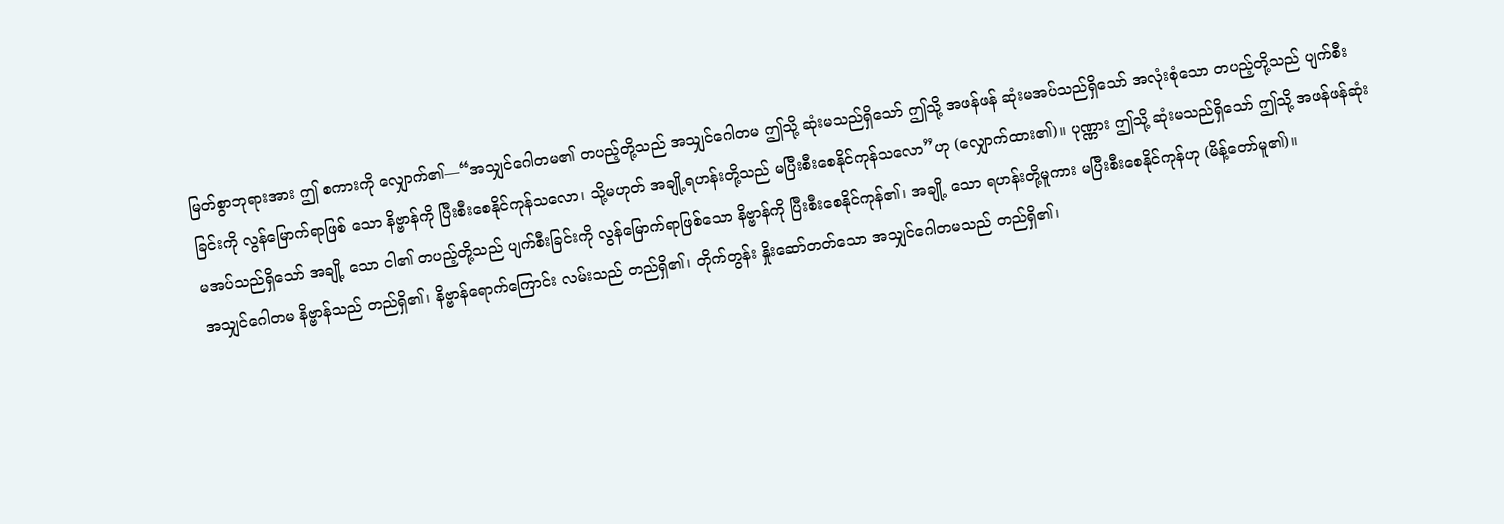မြတ်စွာဘုရားအား ဤ စကားကို လျှောက်၏—“အသျှင်ဂေါတမ၏ တပည့်တို့သည် အသျှင်ဂေါတမ ဤသို့ ဆုံးမသည်ရှိသော် ဤသို့ အဖန်ဖန် ဆုံးမအပ်သည်ရှိသော် အလုံးစုံသော တပည့်တို့သည် ပျက်စီးခြင်းကို လွန်မြောက်ရာဖြစ် သော နိဗ္ဗာန်ကို ပြီးစီးစေနိုင်ကုန်သလော၊ သို့မဟုတ် အချို့ရဟန်းတို့သည် မပြီးစီးစေနိုင်ကုန်သလော”ဟု (လျှောက်ထား၏)။ ပုဏ္ဏား ဤသို့ ဆုံးမသည်ရှိသော် ဤသို့ အဖန်ဖန်ဆုံးမအပ်သည်ရှိသော် အချို့ သော ငါ၏ တပည့်တို့သည် ပျက်စီးခြင်းကို လွန်မြောက်ရာဖြစ်သော နိဗ္ဗာန်ကို ပြီးစီးစေနိုင်ကုန်၏၊ အချို့ သော ရဟန်းတို့မူကား မပြီးစီးစေနိုင်ကုန်ဟု (မိန့်တော်မူ၏)။
အသျှင်ဂေါတမ နိဗ္ဗာန်သည် တည်ရှိ၏၊ နိဗ္ဗာန်ရောက်ကြောင်း လမ်းသည် တည်ရှိ၏၊ တိုက်တွန်း နှိုးဆော်တတ်သော အသျှင်ဂေါတမသည် တည်ရှိ၏၊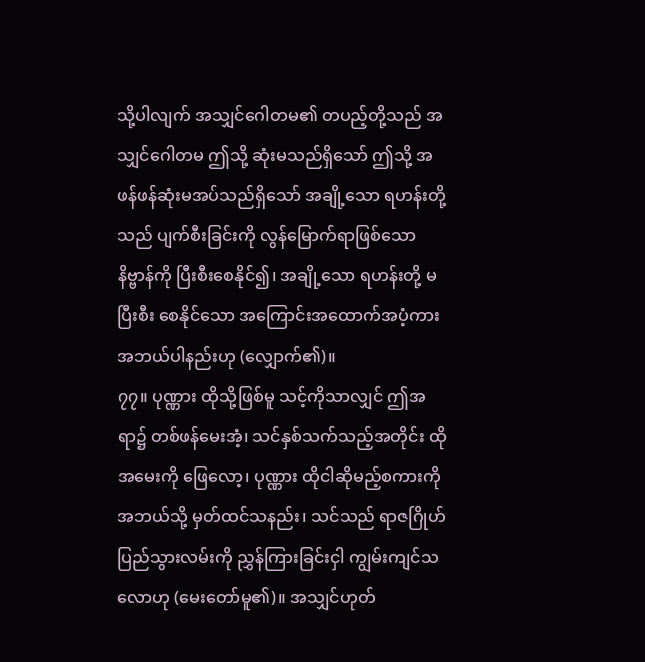သို့ပါလျက် အသျှင်ဂေါတမ၏ တပည့်တို့သည် အသျှင်ဂေါတမ ဤသို့ ဆုံးမသည်ရှိသော် ဤသို့ အဖန်ဖန်ဆုံးမအပ်သည်ရှိသော် အချို့သော ရဟန်းတို့ သည် ပျက်စီးခြင်းကို လွန်မြောက်ရာဖြစ်သော နိဗ္ဗာန်ကို ပြီးစီးစေနိုင်၍၊ အချို့သော ရဟန်းတို့ မပြီးစီး စေနိုင်သော အကြောင်းအထောက်အပံ့ကား အဘယ်ပါနည်းဟု (လျှောက်၏)။
၇၇။ ပုဏ္ဏား ထိုသို့ဖြစ်မူ သင့်ကိုသာလျှင် ဤအရာ၌ တစ်ဖန်မေးအံ့၊ သင်နှစ်သက်သည့်အတိုင်း ထိုအမေးကို ဖြေလော့၊ ပုဏ္ဏား ထိုငါဆိုမည့်စကားကို အဘယ်သို့ မှတ်ထင်သနည်း၊ သင်သည် ရာဇဂြိုဟ် ပြည်သွားလမ်းကို ညွှန်ကြားခြင်းငှါ ကျွမ်းကျင်သလောဟု (မေးတော်မူ၏)။ အသျှင်ဟုတ်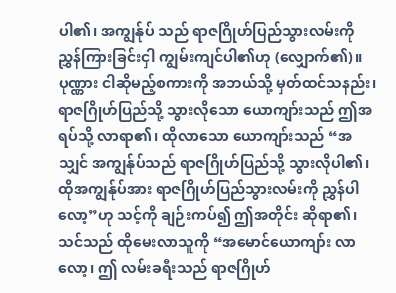ပါ၏၊ အကျွန်ုပ် သည် ရာဇဂြိုဟ်ပြည်သွားလမ်းကို ညွှန်ကြားခြင်းငှါ ကျွမ်းကျင်ပါ၏ဟု (လျှောက်၏)။
ပုဏ္ဏား ငါဆိုမည့်စကားကို အဘယ်သို့ မှတ်ထင်သနည်း၊ ရာဇဂြိုဟ်ပြည်သို့ သွားလိုသော ယောကျာ်းသည် ဤအရပ်သို့ လာရာ၏၊ ထိုလာသော ယောကျာ်းသည် “အသျှင် အကျွန်ုပ်သည် ရာဇဂြိုဟ်ပြည်သို့ သွားလိုပါ၏၊ ထိုအကျွန်ုပ်အား ရာဇဂြိုဟ်ပြည်သွားလမ်းကို ညွှန်ပါလော့”ဟု သင့်ကို ချဉ်းကပ်၍ ဤအတိုင်း ဆိုရာ၏၊ သင်သည် ထိုမေးလာသူကို “အမောင်ယောကျာ်း လာလော့၊ ဤ လမ်းခရီးသည် ရာဇဂြိုဟ်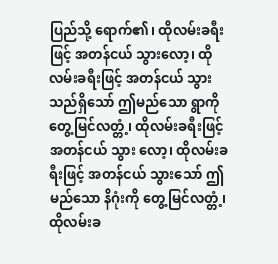ပြည်သို့ ရောက်၏၊ ထိုလမ်းခရီးဖြင့် အတန်ငယ် သွားလော့၊ ထိုလမ်းခရီးဖြင့် အတန်ငယ် သွားသည်ရှိသော် ဤမည်သော ရွာကို တွေ့မြင်လတ္တံ့၊ ထိုလမ်းခရီးဖြင့် အတန်ငယ် သွား လော့၊ ထိုလမ်းခရီးဖြင့် အတန်ငယ် သွားသော် ဤမည်သော နိဂုံးကို တွေ့မြင်လတ္တံ့၊ ထိုလမ်းခ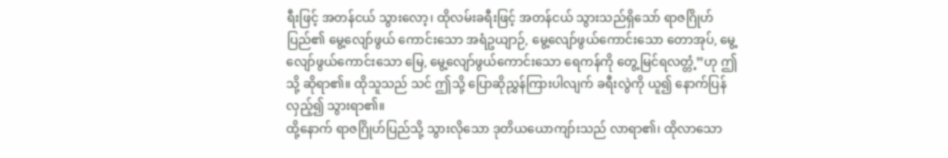ရီးဖြင့် အတန်ငယ် သွားလော့၊ ထိုလမ်းခရီးဖြင့် အတန်ငယ် သွားသည်ရှိသော် ရာဇဂြိုဟ်ပြည်၏ မွေ့လျော်ဖွယ် ကောင်းသော အရံဥယျာဉ်, မွေ့လျော်ဖွယ်ကောင်းသော တောအုပ်, မွေ့လျော်ဖွယ်ကောင်းသော မြေ, မွေ့လျော်ဖွယ်ကောင်းသော ရေကန်ကို တွေ့မြင်ရလတ္တံ့”ဟု ဤသို့ ဆိုရာ၏။ ထိုသူသည် သင် ဤသို့ ပြောဆိုညွှန်ကြားပါလျက် ခရီးလွဲကို ယူ၍ နောက်ပြန်လှည့်၍ သွားရာ၏။
ထို့နောက် ရာဇဂြိုဟ်ပြည်သို့ သွားလိုသော ဒုတိယယောကျာ်းသည် လာရာ၏၊ ထိုလာသော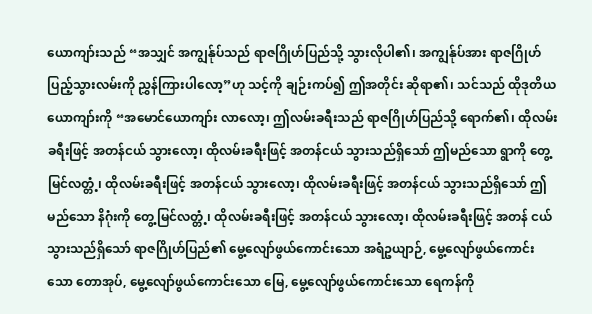ယောကျာ်းသည် “အသျှင် အကျွန်ုပ်သည် ရာဇဂြိုဟ်ပြည်သို့ သွားလိုပါ၏၊ အကျွန်ုပ်အား ရာဇဂြိုဟ်ပြည့်သွားလမ်းကို ညွှန်ကြားပါလော့”ဟု သင့်ကို ချဉ်းကပ်၍ ဤအတိုင်း ဆိုရာ၏၊ သင်သည် ထိုဒုတိယ ယောကျာ်းကို “အမောင်ယောကျာ်း လာလော့၊ ဤလမ်းခရီးသည် ရာဇဂြိုဟ်ပြည်သို့ ရောက်၏၊ ထိုလမ်း ခရီးဖြင့် အတန်ငယ် သွားလော့၊ ထိုလမ်းခရီးဖြင့် အတန်ငယ် သွားသည်ရှိသော် ဤမည်သော ရွာကို တွေ့မြင်လတ္တံ့၊ ထိုလမ်းခရီးဖြင့် အတန်ငယ် သွားလော့၊ ထိုလမ်းခရီးဖြင့် အတန်ငယ် သွားသည်ရှိသော် ဤမည်သော နိဂုံးကို တွေ့မြင်လတ္တံ့၊ ထိုလမ်းခရီးဖြင့် အတန်ငယ် သွားလော့၊ ထိုလမ်းခရီးဖြင့် အတန် ငယ် သွားသည်ရှိသော် ရာဇဂြိုဟ်ပြည်၏ မွေ့လျော်ဖွယ်ကောင်းသော အရံဥယျာဉ်, မွေ့လျော်ဖွယ်ကောင်း သော တောအုပ်, မွေ့လျော်ဖွယ်ကောင်းသော မြေ, မွေ့လျော်ဖွယ်ကောင်းသော ရေကန်ကို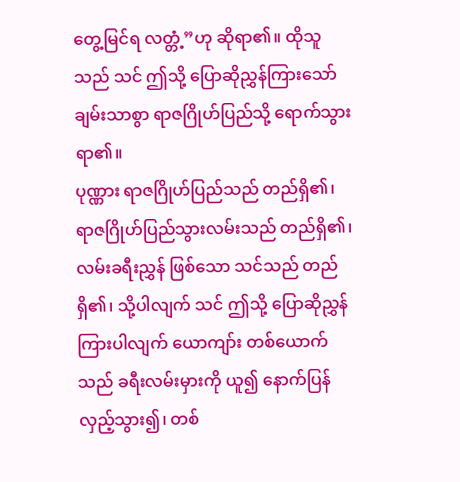တွေ့မြင်ရ လတ္တံ့”ဟု ဆိုရာ၏။ ထိုသူသည် သင် ဤသို့ ပြောဆိုညွှန်ကြားသော် ချမ်းသာစွာ ရာဇဂြိုဟ်ပြည်သို့ ရောက်သွားရာ၏။
ပုဏ္ဏား ရာဇဂြိုဟ်ပြည်သည် တည်ရှိ၏၊ ရာဇဂြိုဟ်ပြည်သွားလမ်းသည် တည်ရှိ၏၊ လမ်းခရီးညွှန် ဖြစ်သော သင်သည် တည်ရှိ၏၊ သို့ပါလျက် သင် ဤသို့ ပြောဆိုညွှန်ကြားပါလျက် ယောကျာ်း တစ်ယောက်သည် ခရီးလမ်းမှားကို ယူ၍ နောက်ပြန်လှည့်သွား၍၊ တစ်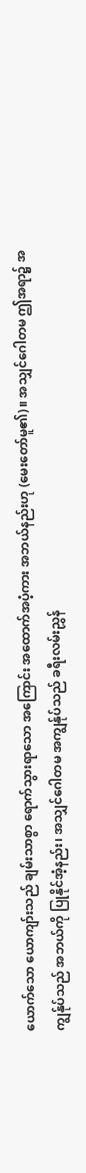ယောက်သော ယောကျာ်းသည် ချမ်းသာစွာ ရောက်သွားရာသော အကြောင်း အထောက်အပံ့ကား အဘယ်နည်းဟု (မေးတော်မူ၏)။ အသျှင်ဂေါတမ ဤအရာ၌ အကျွန်ုပ်သည် အဘယ်ကို ပြုနိုင်အံ့နည်း၊ အသျှင်ဂေါတမ အကျွန်ုပ်သည် ခရီးလမ်းညွှန်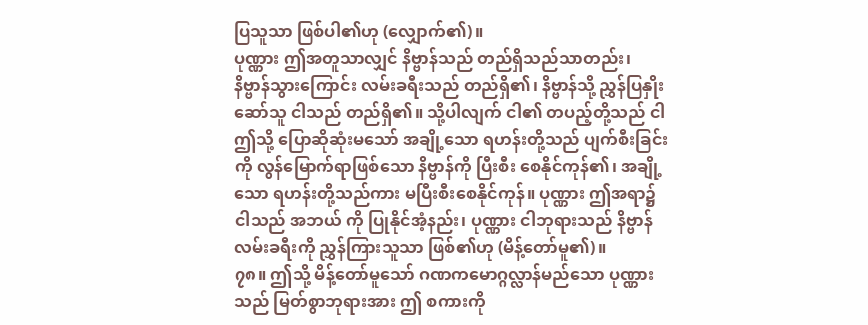ပြသူသာ ဖြစ်ပါ၏ဟု (လျှောက်၏)။
ပုဏ္ဏား ဤအတူသာလျှင် နိဗ္ဗာန်သည် တည်ရှိသည်သာတည်း၊ နိဗ္ဗာန်သွားကြောင်း လမ်းခရီးသည် တည်ရှိ၏၊ နိဗ္ဗာန်သို့ ညွှန်ပြနှိုးဆော်သူ ငါသည် တည်ရှိ၏။ သို့ပါလျက် ငါ၏ တပည့်တို့သည် ငါ ဤသို့ ပြောဆိုဆုံးမသော် အချို့သော ရဟန်းတို့သည် ပျက်စီးခြင်းကို လွန်မြောက်ရာဖြစ်သော နိဗ္ဗာန်ကို ပြီးစီး စေနိုင်ကုန်၏၊ အချို့သော ရဟန်းတို့သည်ကား မပြီးစီးစေနိုင်ကုန်။ ပုဏ္ဏား ဤအရာ၌ ငါသည် အဘယ် ကို ပြုနိုင်အံ့နည်း၊ ပုဏ္ဏား ငါဘုရားသည် နိဗ္ဗာန်လမ်းခရီးကို ညွှန်ကြားသူသာ ဖြစ်၏ဟု (မိန့်တော်မူ၏)။
၇၈။ ဤသို့ မိန့်တော်မူသော် ဂဏကမောဂ္ဂလ္လာန်မည်သော ပုဏ္ဏားသည် မြတ်စွာဘုရားအား ဤ စကားကို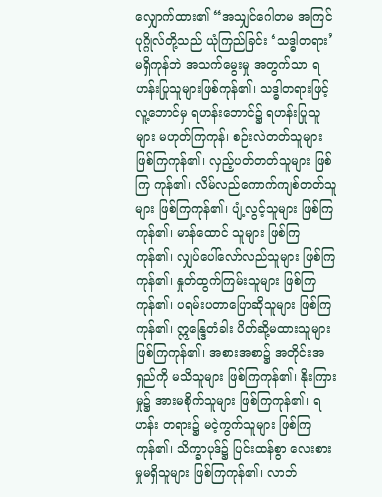လျှောက်ထား၏ “အသျှင်ဂေါတမ အကြင်ပုဂ္ဂိုလ်တို့သည် ယုံကြည်ခြင်း ‘သဒ္ဓါတရား’ မရှိကုန်ဘဲ အသက်မွေးမှု အတွက်သာ ရဟန်းပြုသူများဖြစ်ကုန်၏၊ သဒ္ဓါတရားဖြင့် လူ့ဘောင်မှ ရဟန်းဘောင်၌ ရဟန်းပြုသူများ မဟုတ်ကြကုန်၊ စဉ်းလဲတတ်သူများ ဖြစ်ကြကုန်၏၊ လှည့်ပတ်တတ်သူများ ဖြစ်ကြ ကုန်၏၊ လိမ်လည်ကောက်ကျစ်တတ်သူများ ဖြစ်ကြကုန်၏၊ ပျံ့လွင့်သူများ ဖြစ်ကြကုန်၏၊ မာန်ထောင် သူများ ဖြစ်ကြကုန်၏၊ လျှပ်ပေါ်လော်လည်သူများ ဖြစ်ကြကုန်၏၊ နှုတ်ထွက်ကြမ်းသူများ ဖြစ်ကြကုန်၏၊ ပရမ်းပတာပြောဆိုသူများ ဖြစ်ကြကုန်၏၊ ဣန္ဒြေတံခါး ပိတ်ဆို့မထားသူများ ဖြစ်ကြကုန်၏၊ အစားအစာ၌ အတိုင်းအရှည်ကို မသိသူများ ဖြစ်ကြကုန်၏၊ နိုးကြားမှု၌ အားမစိုက်သူများ ဖြစ်ကြကုန်၏၊ ရဟန်း တရား၌ မငဲ့ကွက်သူများ ဖြစ်ကြကုန်၏၊ သိက္ခာပုဒ်၌ ပြင်းထန်စွာ လေးစားမှုမရှိသူများ ဖြစ်ကြကုန်၏၊ လာဘ်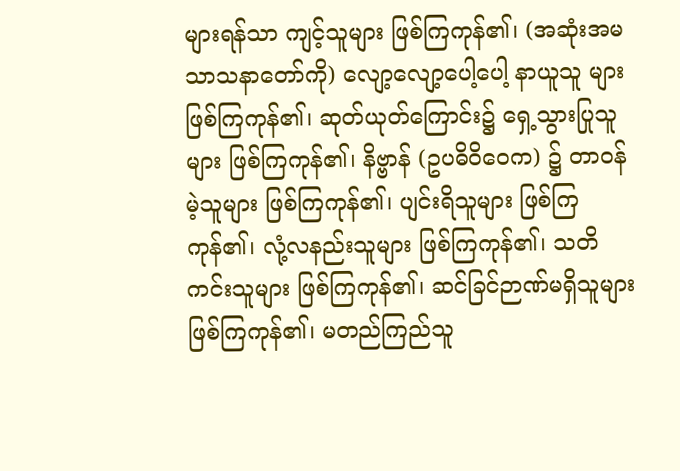များရန်သာ ကျင့်သူများ ဖြစ်ကြကုန်၏၊ (အဆုံးအမသာသနာတော်ကို) လျော့လျော့ပေါ့ပေါ့ နာယူသူ များ ဖြစ်ကြကုန်၏၊ ဆုတ်ယုတ်ကြောင်း၌ ရှေ့သွားပြုသူများ ဖြစ်ကြကုန်၏၊ နိဗ္ဗာန် (ဥပဓိဝိဝေက) ၌ တာဝန်မဲ့သူများ ဖြစ်ကြကုန်၏၊ ပျင်းရိသူများ ဖြစ်ကြကုန်၏၊ လုံ့လနည်းသူများ ဖြစ်ကြကုန်၏၊ သတိ ကင်းသူများ ဖြစ်ကြကုန်၏၊ ဆင်ခြင်ဉာဏ်မရှိသူများ ဖြစ်ကြကုန်၏၊ မတည်ကြည်သူ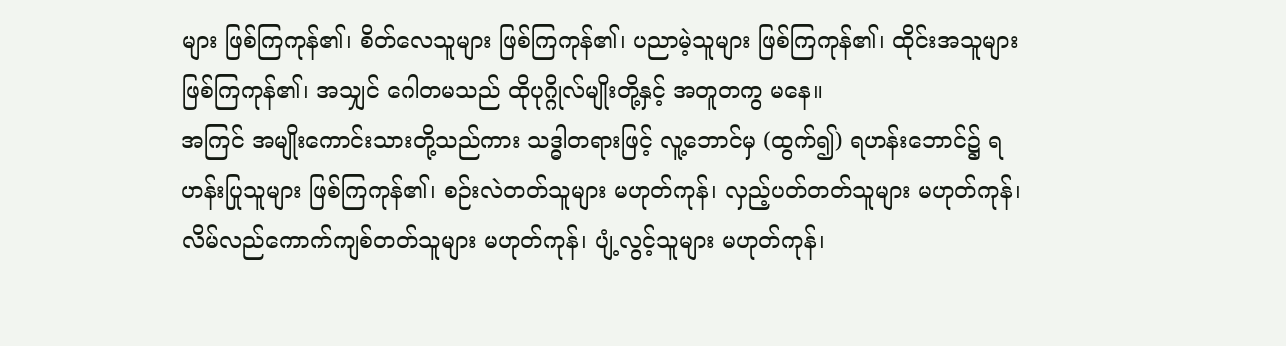များ ဖြစ်ကြကုန်၏၊ စိတ်လေသူများ ဖြစ်ကြကုန်၏၊ ပညာမဲ့သူများ ဖြစ်ကြကုန်၏၊ ထိုင်းအသူများ ဖြစ်ကြကုန်၏၊ အသျှင် ဂေါတမသည် ထိုပုဂ္ဂိုလ်မျိုးတို့နှင့် အတူတကွ မနေ။
အကြင် အမျိုးကောင်းသားတို့သည်ကား သဒ္ဓါတရားဖြင့် လူ့ဘောင်မှ (ထွက်၍) ရဟန်းဘောင်၌ ရဟန်းပြုသူများ ဖြစ်ကြကုန်၏၊ စဉ်းလဲတတ်သူများ မဟုတ်ကုန်၊ လှည့်ပတ်တတ်သူများ မဟုတ်ကုန်၊ လိမ်လည်ကောက်ကျစ်တတ်သူများ မဟုတ်ကုန်၊ ပျံ့လွင့်သူများ မဟုတ်ကုန်၊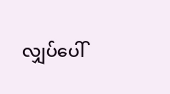လျှပ်ပေါ်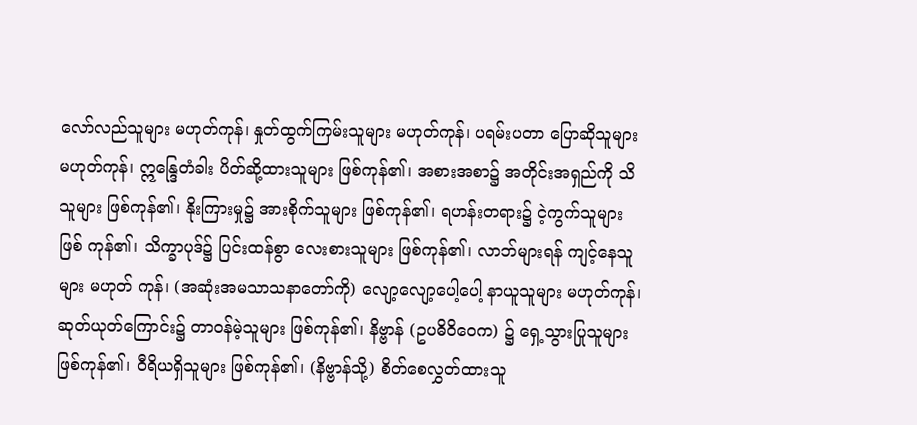လော်လည်သူများ မဟုတ်ကုန်၊ နှုတ်ထွက်ကြမ်းသူများ မဟုတ်ကုန်၊ ပရမ်းပတာ ပြောဆိုသူများ မဟုတ်ကုန်၊ ဣန္ဒြေတံခါး ပိတ်ဆို့ထားသူများ ဖြစ်ကုန်၏၊ အစားအစာ၌ အတိုင်းအရှည်ကို သိသူများ ဖြစ်ကုန်၏၊ နိုးကြားမှု၌ အားစိုက်သူများ ဖြစ်ကုန်၏၊ ရဟန်းတရား၌ ငဲ့ကွက်သူများ ဖြစ် ကုန်၏၊ သိက္ခာပုဒ်၌ ပြင်းထန်စွာ လေးစားသူများ ဖြစ်ကုန်၏၊ လာဘ်များရန် ကျင့်နေသူများ မဟုတ် ကုန်၊ (အဆုံးအမသာသနာတော်ကို) လျော့လျော့ပေါ့ပေါ့ နာယူသူများ မဟုတ်ကုန်၊ ဆုတ်ယုတ်ကြောင်း၌ တာဝန်မဲ့သူများ ဖြစ်ကုန်၏၊ နိဗ္ဗာန် (ဥပဓိဝိဝေက) ၌ ရှေ့သွားပြုသူများ ဖြစ်ကုန်၏၊ ဝီရိယရှိသူများ ဖြစ်ကုန်၏၊ (နိဗ္ဗာန်သို့) စိတ်စေလွှတ်ထားသူ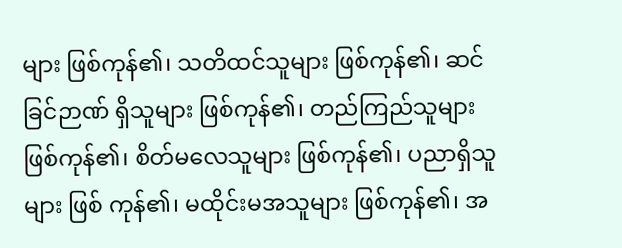များ ဖြစ်ကုန်၏၊ သတိထင်သူများ ဖြစ်ကုန်၏၊ ဆင်ခြင်ဉာဏ် ရှိသူများ ဖြစ်ကုန်၏၊ တည်ကြည်သူများ ဖြစ်ကုန်၏၊ စိတ်မလေသူများ ဖြစ်ကုန်၏၊ ပညာရှိသူများ ဖြစ် ကုန်၏၊ မထိုင်းမအသူများ ဖြစ်ကုန်၏၊ အ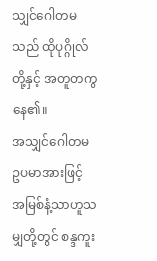သျှင်ဂေါတမသည် ထိုပုဂ္ဂိုလ်တို့နှင့် အတူတကွ နေ၏။
အသျှင်ဂေါတမ ဥပမာအားဖြင့် အမြစ်နံ့သာဟူသမျှတို့တွင် စန္ဒကူး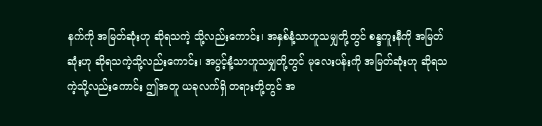နက်ကို အမြတ်ဆုံးဟု ဆိုရသကဲ့ သို့လည်းကောင်း၊ အနှစ်နံ့သာဟူသမျှတို့တွင် စန္ဒကူးနီကို အမြတ်ဆုံးဟု ဆိုရသကဲ့သို့လည်းကောင်း၊ အပွင့်နံ့သာဟူသမျှတို့တွင် မုလေးပန်းကို အမြတ်ဆုံးဟု ဆိုရသကဲ့သို့လည်းကောင်း ဤအတူ ယခုလက်ရှိ တရားတို့တွင် အ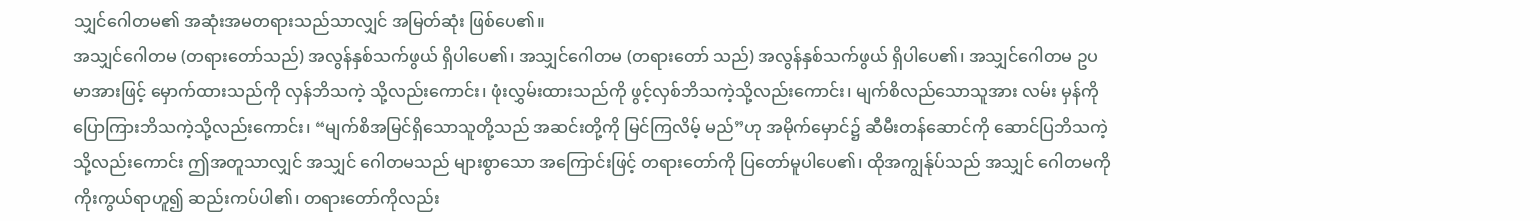သျှင်ဂေါတမ၏ အဆုံးအမတရားသည်သာလျှင် အမြတ်ဆုံး ဖြစ်ပေ၏။
အသျှင်ဂေါတမ (တရားတော်သည်) အလွန်နှစ်သက်ဖွယ် ရှိပါပေ၏၊ အသျှင်ဂေါတမ (တရားတော် သည်) အလွန်နှစ်သက်ဖွယ် ရှိပါပေ၏၊ အသျှင်ဂေါတမ ဥပမာအားဖြင့် မှောက်ထားသည်ကို လှန်ဘိသကဲ့ သို့လည်းကောင်း၊ ဖုံးလွှမ်းထားသည်ကို ဖွင့်လှစ်ဘိသကဲ့သို့လည်းကောင်း၊ မျက်စိလည်သောသူအား လမ်း မှန်ကို ပြောကြားဘိသကဲ့သို့လည်းကောင်း၊ “မျက်စိအမြင်ရှိသောသူတို့သည် အဆင်းတို့ကို မြင်ကြလိမ့် မည်”ဟု အမိုက်မှောင်၌ ဆီမီးတန်ဆောင်ကို ဆောင်ပြဘိသကဲ့သို့လည်းကောင်း ဤအတူသာလျှင် အသျှင် ဂေါတမသည် များစွာသော အကြောင်းဖြင့် တရားတော်ကို ပြတော်မူပါပေ၏၊ ထိုအကျွန်ုပ်သည် အသျှင် ဂေါတမကို ကိုးကွယ်ရာဟူ၍ ဆည်းကပ်ပါ၏၊ တရားတော်ကိုလည်း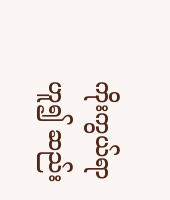ကိုးကွယ်ရာဟူ၍ ဆည်း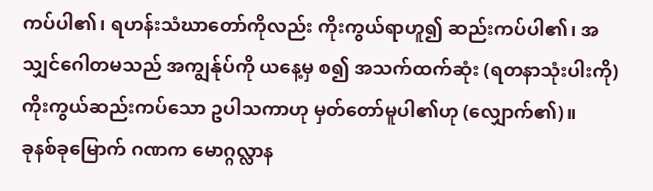ကပ်ပါ၏၊ ရဟန်းသံဃာတော်ကိုလည်း ကိုးကွယ်ရာဟူ၍ ဆည်းကပ်ပါ၏၊ အသျှင်ဂေါတမသည် အကျွန်ုပ်ကို ယနေ့မှ စ၍ အသက်ထက်ဆုံး (ရတနာသုံးပါးကို) ကိုးကွယ်ဆည်းကပ်သော ဥပါသကာဟု မှတ်တော်မူပါ၏ဟု (လျှောက်၏)။
ခုနစ်ခုမြောက် ဂဏက မောဂ္ဂလ္လာန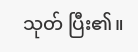သုတ် ပြီး၏။